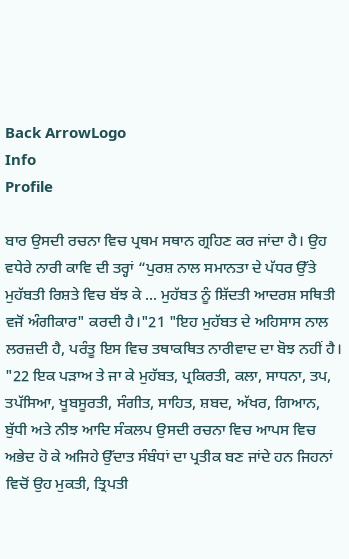Back ArrowLogo
Info
Profile

ਬਾਰ ਉਸਦੀ ਰਚਨਾ ਵਿਚ ਪ੍ਰਥਮ ਸਥਾਨ ਗ੍ਰਹਿਣ ਕਰ ਜਾਂਦਾ ਹੈ। ਉਹ ਵਧੇਰੇ ਨਾਰੀ ਕਾਵਿ ਦੀ ਤਰ੍ਹਾਂ “ਪੁਰਸ਼ ਨਾਲ ਸਮਾਨਤਾ ਦੇ ਪੱਧਰ ਉੱਤੇ ਮੁਹੱਬਤੀ ਰਿਸ਼ਤੇ ਵਿਚ ਬੱਝ ਕੇ ... ਮੁਹੱਬਤ ਨੂੰ ਸ਼ਿੱਦਤੀ ਆਦਰਸ਼ ਸਥਿਤੀ ਵਜੋਂ ਅੰਗੀਕਾਰ" ਕਰਦੀ ਹੈ।"21 "ਇਹ ਮੁਹੱਬਤ ਦੇ ਅਹਿਸਾਸ ਨਾਲ ਲਰਜ਼ਦੀ ਹੈ, ਪਰੰਤੂ ਇਸ ਵਿਚ ਤਥਾਕਥਿਤ ਨਾਰੀਵਾਦ ਦਾ ਬੋਝ ਨਹੀਂ ਹੈ। "22 ਇਕ ਪੜਾਅ ਤੇ ਜਾ ਕੇ ਮੁਹੱਬਤ, ਪ੍ਰਕਿਰਤੀ, ਕਲਾ, ਸਾਧਨਾ, ਤਪ, ਤਪੱਸਿਆ, ਖੂਬਸੂਰਤੀ, ਸੰਗੀਤ, ਸਾਹਿਤ, ਸ਼ਬਦ, ਅੱਖਰ, ਗਿਆਨ, ਬੁੱਧੀ ਅਤੇ ਨੀਝ ਆਦਿ ਸੰਕਲਪ ਉਸਦੀ ਰਚਨਾ ਵਿਚ ਆਪਸ ਵਿਚ ਅਭੇਦ ਹੋ ਕੇ ਅਜਿਹੇ ਉੱਦਾਤ ਸੰਬੰਧਾਂ ਦਾ ਪ੍ਰਤੀਕ ਬਣ ਜਾਂਦੇ ਹਨ ਜਿਹਨਾਂ ਵਿਚੋਂ ਉਹ ਮੁਕਤੀ, ਤ੍ਰਿਪਤੀ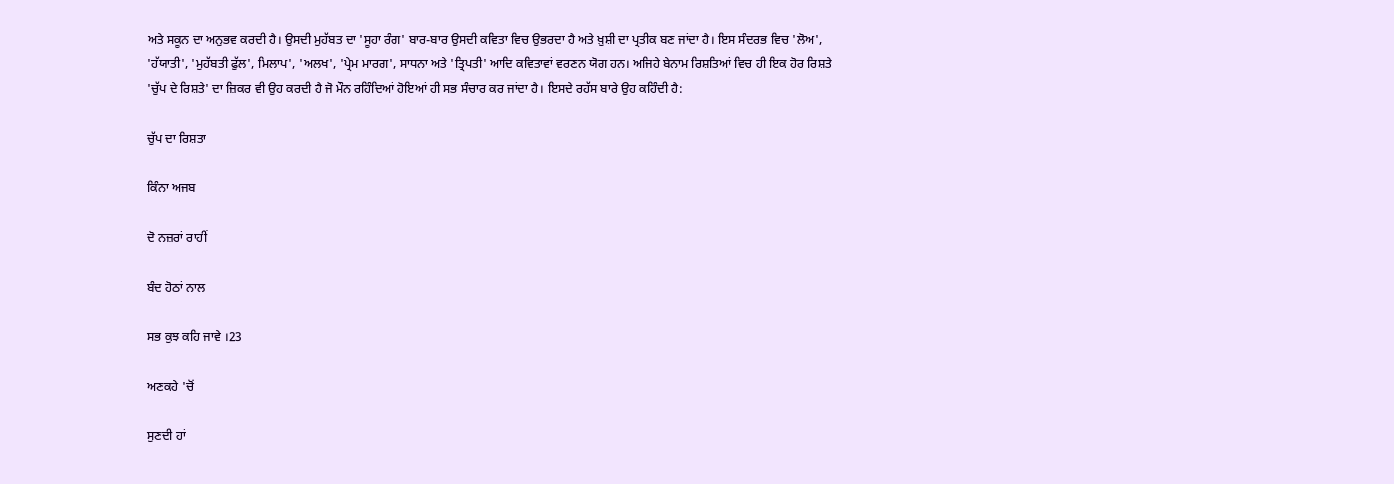ਅਤੇ ਸਕੂਨ ਦਾ ਅਨੁਭਵ ਕਰਦੀ ਹੈ। ਉਸਦੀ ਮੁਹੱਬਤ ਦਾ 'ਸੂਹਾ ਰੰਗ' ਬਾਰ-ਬਾਰ ਉਸਦੀ ਕਵਿਤਾ ਵਿਚ ਉਭਰਦਾ ਹੈ ਅਤੇ ਖ਼ੁਸ਼ੀ ਦਾ ਪ੍ਰਤੀਕ ਬਣ ਜਾਂਦਾ ਹੈ। ਇਸ ਸੰਦਰਭ ਵਿਚ 'ਲੋਅ', 'ਹੱਯਾਤੀ', 'ਮੁਹੱਬਤੀ ਫੁੱਲ', ਮਿਲਾਪ', 'ਅਲਖ', 'ਪ੍ਰੇਮ ਮਾਰਗ', ਸਾਧਨਾ ਅਤੇ 'ਤ੍ਰਿਪਤੀ' ਆਦਿ ਕਵਿਤਾਵਾਂ ਵਰਣਨ ਯੋਗ ਹਨ। ਅਜਿਹੇ ਬੇਨਾਮ ਰਿਸ਼ਤਿਆਂ ਵਿਚ ਹੀ ਇਕ ਹੋਰ ਰਿਸ਼ਤੇ 'ਚੁੱਪ ਦੇ ਰਿਸ਼ਤੇ' ਦਾ ਜ਼ਿਕਰ ਵੀ ਉਹ ਕਰਦੀ ਹੈ ਜੋ ਮੌਨ ਰਹਿੰਦਿਆਂ ਹੋਇਆਂ ਹੀ ਸਭ ਸੰਚਾਰ ਕਰ ਜਾਂਦਾ ਹੈ। ਇਸਦੇ ਰਹੱਸ ਬਾਰੇ ਉਹ ਕਹਿੰਦੀ ਹੈ:

ਚੁੱਪ ਦਾ ਰਿਸ਼ਤਾ

ਕਿੰਨਾ ਅਜਬ

ਦੋ ਨਜ਼ਰਾਂ ਰਾਹੀਂ

ਬੰਦ ਹੋਠਾਂ ਨਾਲ

ਸਭ ਕੁਝ ਕਹਿ ਜਾਵੇ ।23

ਅਣਕਹੇ 'ਚੋਂ

ਸੁਣਦੀ ਹਾਂ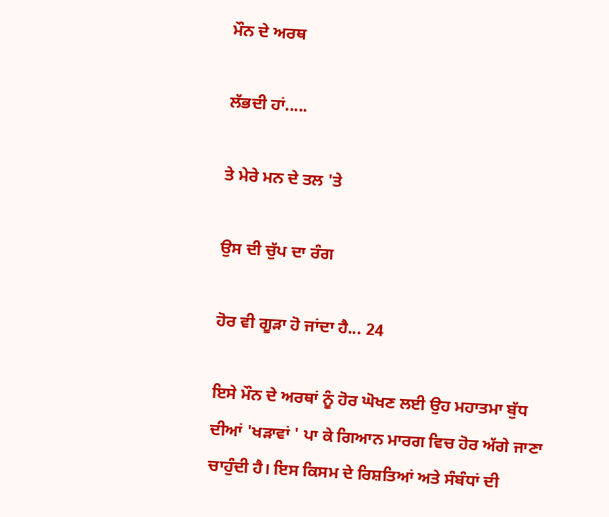ਮੌਨ ਦੇ ਅਰਥ

ਲੱਭਦੀ ਹਾਂ.....

ਤੇ ਮੇਰੇ ਮਨ ਦੇ ਤਲ 'ਤੇ

ਉਸ ਦੀ ਚੁੱਪ ਦਾ ਰੰਗ

ਹੋਰ ਵੀ ਗੂੜਾ ਹੋ ਜਾਂਦਾ ਹੈ... 24

ਇਸੇ ਮੌਨ ਦੇ ਅਰਥਾਂ ਨੂੰ ਹੋਰ ਘੋਖਣ ਲਈ ਉਹ ਮਹਾਤਮਾ ਬੁੱਧ ਦੀਆਂ 'ਖੜਾਵਾਂ ' ਪਾ ਕੇ ਗਿਆਨ ਮਾਰਗ ਵਿਚ ਹੋਰ ਅੱਗੇ ਜਾਣਾ ਚਾਹੁੰਦੀ ਹੈ। ਇਸ ਕਿਸਮ ਦੇ ਰਿਸ਼ਤਿਆਂ ਅਤੇ ਸੰਬੰਧਾਂ ਦੀ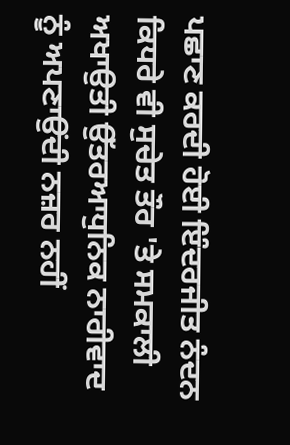ਪਛਾਣ ਕਰਦੀ ਹੋਈ ਇੰਦਰਜੀਤ ਨੰਦਨ ਕਿਧਰੇ ਵੀ ਸੁਚੇਤ ਤੌਰ 'ਤੇ ਸਮਕਾਲੀ ਅਖਾਉਤੀ ਉੱਤਰਆਧੁਨਿਕ ਨਾਰੀਵਾਦ ਨੂੰ ਅਪਣਾਉਂਦੀ ਨਜ਼ਰ ਨਹੀਂ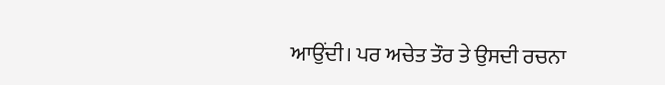ਆਉਂਦੀ। ਪਰ ਅਚੇਤ ਤੌਰ ਤੇ ਉਸਦੀ ਰਚਨਾ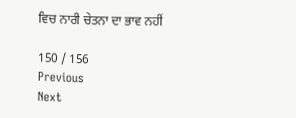ਵਿਚ ਨਾਰੀ ਚੇਤਨਾ ਦਾ ਭਾਵ ਨਹੀਂ

150 / 156
Previous
Next